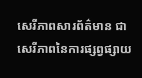សេរីភាពសារព័ត៌មាន ជាសេរីភាពនៃការផ្សព្វផ្សាយ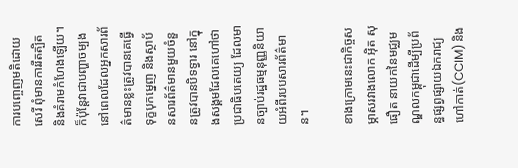ការបញ្ចេញមតិដោយសេរី ពុំមានការរឹតត្បិត និងគំរាមកំហែងឡើយ។ ក៏ប៉ុន្តែវាជាបញ្ហាចម្បងនៅពេលដែលអ្នកសារព័ត៌មានខ្លះត្រូវបានគេធ្វើទុក្ខបុកម្នេញ និងស្ថាប័នសារព័ត៌មានមួយចំនួនត្រូវបានបិទទ្វារ នៅក្នុងសង្គមដែលគេហៅថាប្រជាធិបតេយ្យ ដែលមានច្បាប់រដ្ឋធម្មនុញ្ញនិយាយអំពីរបបសារព័ត៌មាន។

ខាងក្រោមនេះជាកិច្ចសម្ភាសរវាងលោក អ៊ិត សុធឿត នាយកនៃមជ្ឈមណ្ឌលកម្ពុជាដើម្បីប្រព័ន្ធផ្សព្វផ្សាយឯករាជ្យ ហៅកាត់(CCIM) និង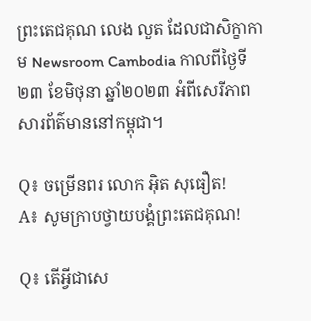ព្រះតេជគុណ លេង លួត ដែលជាសិក្ខាកាម Newsroom Cambodia កាលពីថ្ងៃទី២៣ ខែមិថុនា ឆ្នាំ២០២៣ អំពីសេរីភាពសារព័ត៌មាននៅកម្ពុជា។

Q៖ ចម្រើនពរ លោក អ៊ិត សុធឿត!
A៖ សូមក្រាបថ្វាយបង្គំព្រះតេជគុណ!

Q៖ តើអ្វីជាសេ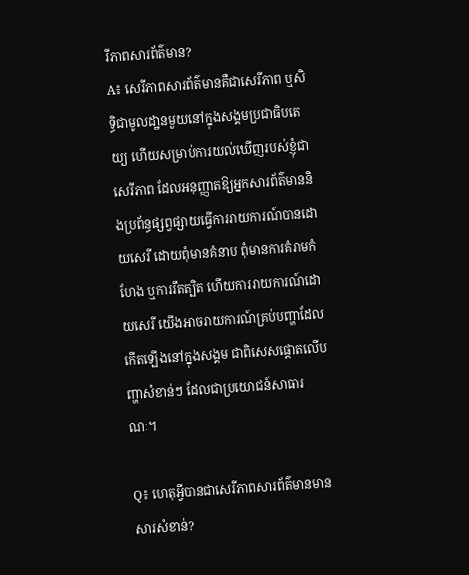រីភាពសារព័ត៌មាន?
A៖ សេរីភាពសារព័ត៌មានគឺជាសេរីភាព ឬសិទ្ធិជាមូលដា្ឋនមួយនៅក្នុងសង្គមប្រជាធិបតេយ្យ ហើយសម្រាប់ការយល់ឃើញរបស់ខ្ញុំជាសេរីភាព ដែលអនុញ្ញាតឱ្យអ្នកសារព័ត៌មាននិងប្រព័ន្ធផ្សព្វផ្សាយធ្វើការរាយការណ៍បានដោយសេរី ដោយពុំមានគំនាប ពុំមានការគំរាមកំហែង ឬការរឹតត្បិត ហើយការរាយការណ៍ដោយសេរី យើងអាចរាយការណ៍គ្រប់បញ្ហាដែលកើតឡើងនៅក្នុងសង្គម ជាពិសេសផ្តោតលើបញ្ហាសំខាន់ៗ ដែលជាប្រយោជន៍សាធារណៈ។

Q៖ ហេតុអ្វីបានជាសេរីភាពសារព័ត៌មានមានសារសំខាន់?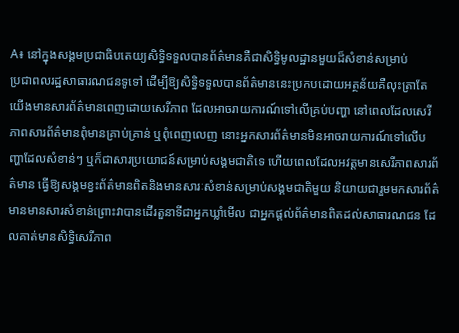A៖ នៅក្នុងសង្គមប្រជាធិបតេយ្យសិទ្ធិទទួលបានព័ត៌មានគឺជាសិទ្ធិមូលដ្ឋានមួយដ៏សំខាន់សម្រាប់
ប្រជាពលរដ្ឋសាធារណជនទូទៅ ដើម្បីឱ្យសិទ្ធិទទួលបានព័ត៌មាននេះប្រកបដោយអត្ថន័យគឺលុះត្រាតែយើងមានសារព័ត៌មានពេញដោយសេរីភាព ដែលអាចរាយការណ៍ទៅលើគ្រប់បញ្ហា នៅពេលដែលសេរីភាពសារព័ត៌មានពុំមានគ្រាប់គ្រាន់ ឬពុំពេញលេញ នោះអ្នកសារព័ត៌មានមិនអាចរាយការណ៍ទៅលើបញ្ហាដែលសំខាន់ៗ ឬក៏ជាសារប្រយោជន៍សម្រាប់សង្គមជាតិទេ ហើយពេលដែលអវត្តមានសេរីភាពសារព័ត៌មាន ធ្វើឱ្យសង្គមខ្វះព័ត៌មានពិតនិងមានសារៈសំខាន់សម្រាប់សង្គមជាតិមួយ និយាយជារួមមកសារព័ត៌មានមានសារសំខាន់ព្រោះវាបានដើរតួនាទីជាអ្នកឃ្លាំមើល ជាអ្នកផ្តល់ព័ត៌មានពិតដល់សាធារណជន ដែលគាត់មានសិទ្ធិសេរីភាព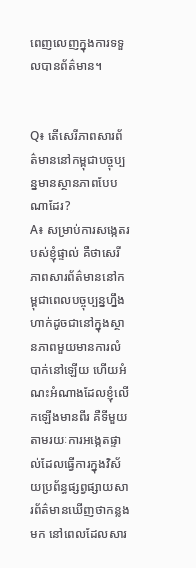ពេញលេញក្នុងការទទួលបានព័ត៌មាន។


Q៖ តើសេរីភាពសារព័ត៌មាននៅកម្ពុជាបច្ចុប្បន្នមានស្ថានភាពបែបណាដែរ?
A៖ សម្រាប់ការសង្កេតរបស់ខ្ញុំផ្ទាល់ គឺថាសេរីភាពសារព័ត៌មាននៅកម្ពុជាពេលបច្ចុប្បន្នហ្នឹង ហាក់ដូចជានៅក្នុងស្ថានភាពមួយមានការលំបាក់នៅឡើយ ហើយអំណះអំណាងដែលខ្ញុំលើកឡើងមានពីរ គឺទីមួយតាមរយៈការអង្កេតផ្ទាល់ដែលធ្វើការក្នុងវិស័យប្រព័ន្ធផ្សព្វផ្សាយសារព័ត៌មានឃើញថាកន្លងមក នៅពេលដែលសារ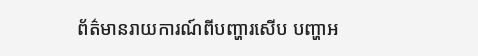ព័ត៌មានរាយការណ៍ពីបញ្ហារសើប បញ្ហាអ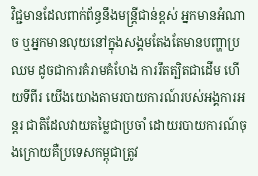វិជ្ជមានដែលពាក់ព័ន្ធនឹងមន្ត្រីជាន់ខ្ពស់ អ្នកមានអំណាច ឬអ្នកមានលុយនៅក្នុងសង្គមតែងតែមានបញ្ហាប្រឈម ដូចជាការគំរាមគំហែង ការរឹតត្បិតជាដើម ហើយទីពីរ យើងយោងតាមរបាយការណ៍របស់អង្គការអន្តរ ជាតិដែលវាយតម្លៃជាប្រចាំ ដោយរបាយការណ៍ចុងក្រោយគឺប្រទេសកម្ពុជាត្រូវ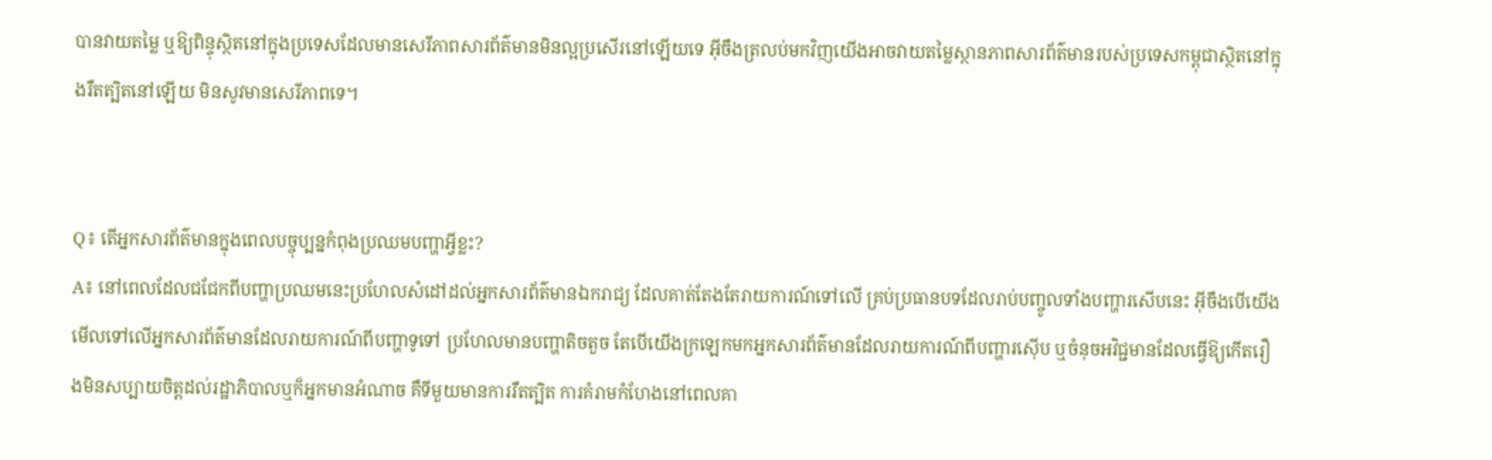បានវាយតម្លៃ ឬឱ្យពិន្ទុស្ថិតនៅក្នុងប្រទេសដែលមានសេរីភាពសារព័ត៌មានមិនល្អប្រសើរនៅឡើយទេ អ៊ីចឹងត្រលប់មកវិញយើងអាចវាយតម្លៃស្ថានភាពសារព័ត៌មានរបស់ប្រទេសកម្ពុជាស្ថិតនៅក្នុងរឹតត្បិតនៅឡើយ មិនសូវមានសេរីភាពទេ។


Q៖ តើអ្នកសារព័ត៌មានក្នុងពេលបច្ចុប្បន្នកំពុងប្រឈមបញ្ហាអ្វីខ្លះ?
A៖ នៅពេលដែលជជែកពីបញ្ហាប្រឈមនេះប្រហែលសំដៅដល់អ្នកសារព័ត៌មានឯករាជ្យ ដែលគាត់តែងតែរាយការណ៍ទៅលើ គ្រប់ប្រធានបទដែលរាប់បញ្ចូលទាំងបញ្ហារសើបនេះ អ៊ីចឹងបើយើងមើលទៅលើអ្នកសារព័ត៌មានដែលរាយការណ៍ពីបញ្ហាទូទៅ ប្រហែលមានបញ្ហាតិចតួច តែបើយើងក្រឡេកមកអ្នកសារព័ត៌មានដែលរាយការណ៍ពីបញ្ហារស៊ើប ឬចំនុចអវិជ្ជមានដែលធ្វើឱ្យកើតរឿងមិនសប្បាយចិត្តដល់រដ្ឋាភិបាលឬក៏អ្នកមានអំណាច គឺទីមួយមានការរឹតត្បិត ការគំរាមកំហែងនៅពេលគា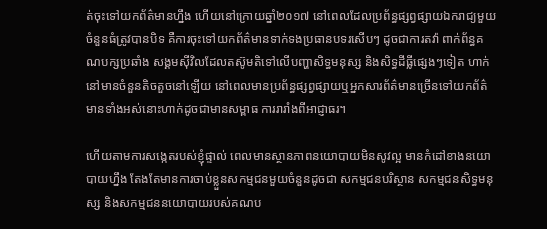ត់ចុះទៅយកព័ត៌មានហ្នឹង ហើយនៅក្រោយឆ្នាំ២០១៧ នៅពេលដែលប្រព័ន្ធផ្សព្វផ្សាយឯករាជ្យមួយចំនួនធំត្រូវបានបិទ គឺការចុះទៅយកព័ត៌មានទាក់ទងប្រធានបទរសើបៗ ដូចជាការតវ៉ា ពាក់ព័ន្ធគណបក្សប្រឆាំង សង្គមស៊ីវិលដែលតស៊ូមតិទៅលើបញ្ហាសិទ្ធមនុស្ស និងសិទ្ធដីធ្លីផ្សេងៗទៀត ហាក់នៅមានចំនួនតិចតួចនៅឡើយ នៅពេលមានប្រព័ន្ធផ្សព្វផ្សាយឬអ្នកសារព័ត៌មានច្រើនទៅយកព័ត៌មានទាំងអស់នោះហាក់ដូចជាមានសម្ពាធ ការរារាំងពីអាជ្ញាធរ។

ហើយតាមការសង្កេតរបស់ខ្ញុំផ្ទាល់ ពេលមានស្ថានភាពនយោបាយមិនសូវល្អ មានកំដៅខាងនយោបាយហ្នឹង តែងតែមានការចាប់ខ្លួនសកម្មជនមួយចំនួនដូចជា សកម្មជនបរិស្ថាន សកម្មជនសិទ្ធមនុស្ស និងសកម្មជននយោបាយរបស់គណប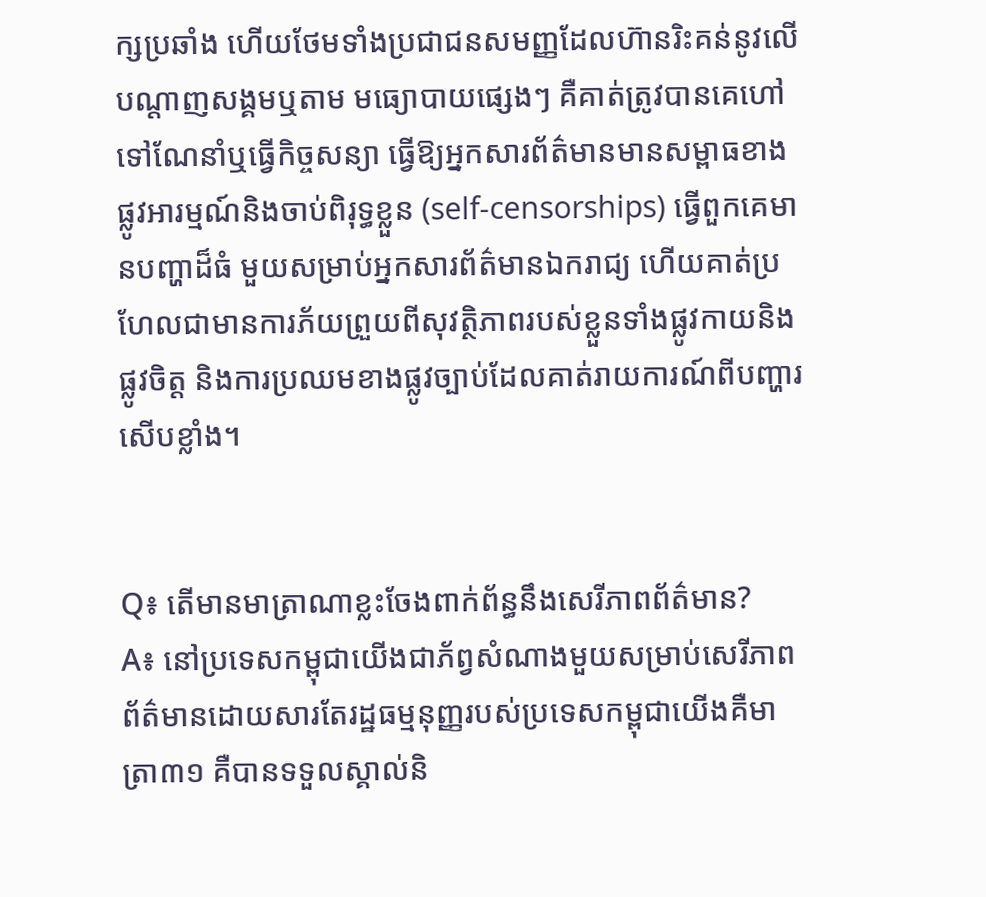ក្សប្រឆាំង ហើយថែមទាំងប្រជាជនសមញ្ញដែលហ៊ានរិះគន់នូវលើបណ្តាញសង្គមឬតាម មធ្យោបាយផ្សេងៗ គឺគាត់ត្រូវបានគេហៅទៅណែនាំឬធ្វើកិច្ចសន្យា ធ្វើឱ្យអ្នកសារព័ត៌មានមានសម្ពាធខាងផ្លូវអារម្មណ៍និងចាប់ពិរុទ្ធខ្លួន (self-censorships) ធ្វើពួកគេមានបញ្ហាដ៏ធំ មួយសម្រាប់អ្នកសារព័ត៌មានឯករាជ្យ ហើយគាត់ប្រហែលជាមានការភ័យព្រួយពីសុវត្ថិភាពរបស់ខ្លួនទាំងផ្លូវកាយនិងផ្លូវចិត្ត និងការប្រឈមខាងផ្លូវច្បាប់ដែលគាត់រាយការណ៍ពីបញ្ហារសើបខ្លាំង។


Q៖ តើមានមាត្រាណាខ្លះចែងពាក់ព័ន្ធនឹងសេរីភាពព័ត៌មាន?
A៖ នៅប្រទេសកម្ពុជាយើងជាភ័ព្វសំណាងមួយសម្រាប់សេរីភាពព័ត៌មានដោយសារតែរដ្ឋធម្មនុញ្ញរបស់ប្រទេសកម្ពុជាយើងគឺមាត្រា៣១ គឺបានទទួលស្គាល់និ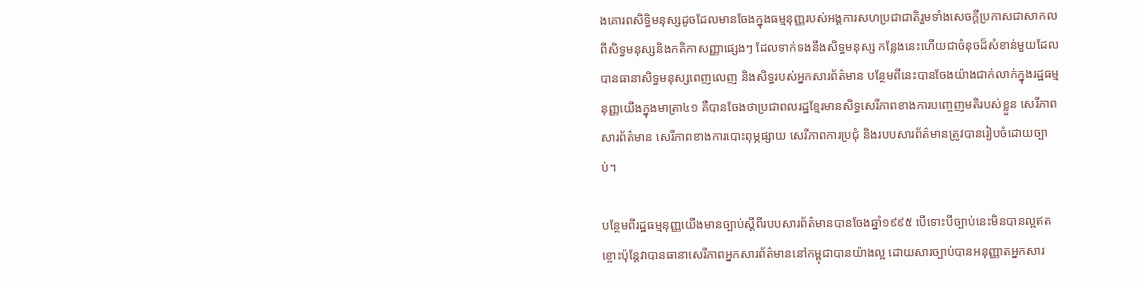ងគោរពសិទ្ធិមនុស្សដូចដែលមានចែងក្នុងធម្មនុញ្ញរបស់អង្គការសហប្រជាជាតិរួមទាំងសេចក្តីប្រកាសជាសាកលពីសិទ្ធមនុស្សនិងកតិកាសញ្ញាផ្សេងៗ ដែលទាក់ទងនឹងសិទ្ធមនុស្ស កន្លែងនេះហើយជាចំនុចដ៏សំខាន់មួយដែលបានធានាសិទ្ធមនុស្សពេញលេញ និងសិទ្ធរបស់អ្នកសារព័ត៌មាន បន្ថែមពីនេះបានចែងយ៉ាងជាក់លាក់ក្នុងរដ្ឋធម្មនុញ្ញយើងក្នុងមាត្រា៤១ គឺបានចែងថាប្រជាពលរដ្ឋខ្មែរមានសិទ្ធសេរីភាពខាងការបញ្ចេញមតិរបស់ខ្លួន សេរីភាពសារព័ត៌មាន សេរីភាពខាងការបោះពុម្ភផ្សាយ សេរីភាពការប្រជុំ និងរបបសារព័ត៌មានត្រូវបានរៀបចំដោយច្បាប់។

បន្ថែមពីរដ្ឋធម្មនុញ្ញយើងមានច្បាប់ស្តីពីរបបសារព័ត៌មានបានចែងឆ្នាំ១៩៩៥ បើទោះបីច្បាប់នេះមិនបានល្អឥតខ្ចោះប៉ុន្តែវាបានធានាសេរីភាពអ្នកសារព័ត៌មាននៅកម្ពុជាបានយ៉ាងល្អ ដោយសារច្បាប់បានអនុញ្ញាតអ្នកសារ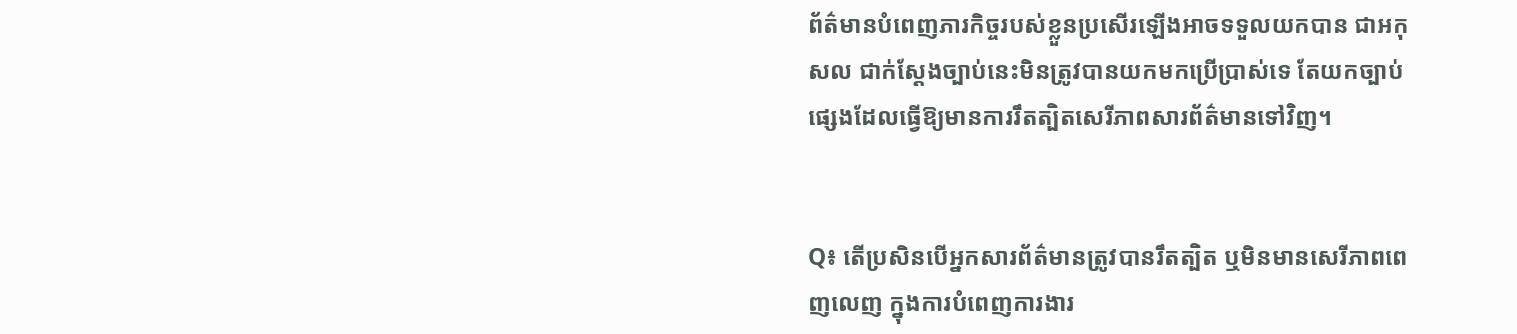ព័ត៌មានបំពេញភារកិច្ចរបស់ខ្លួនប្រសើរឡើងអាចទទួលយកបាន ជាអកុសល ជាក់ស្តែងច្បាប់នេះមិនត្រូវបានយកមកប្រើបា្រស់ទេ តែយកច្បាប់ផ្សេងដែលធ្វើឱ្យមានការរឹតត្បិតសេរីភាពសារព័ត៌មានទៅវិញ។


Q៖ តើប្រសិនបើអ្នកសារព័ត៌មានត្រូវបានរឹតត្បិត ឬមិនមានសេរីភាពពេញលេញ ក្នុងការបំពេញការងារ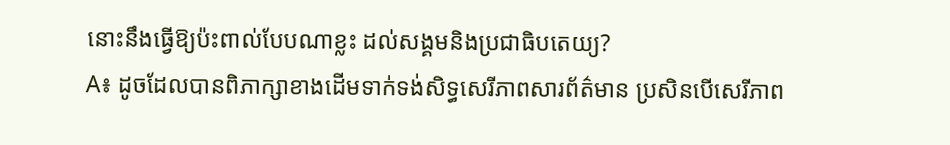នោះនឹងធ្វើឱ្យប៉ះពាល់បែបណាខ្លះ ដល់សង្គមនិងប្រជាធិបតេយ្យ?
A៖ ដូចដែលបានពិភាក្សាខាងដើមទាក់ទង់សិទ្ធសេរីភាពសារព័ត៌មាន ប្រសិនបើសេរីភាព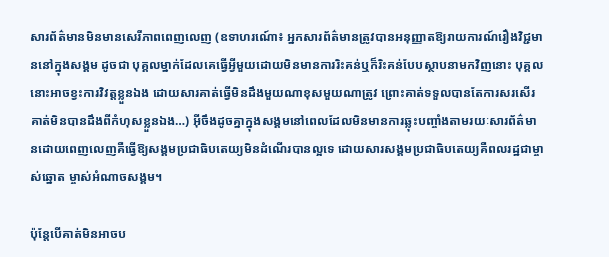សារព័ត៌មានមិនមានសេរីភាពពេញលេញ (ឧទាហរណ៍ោ៖ អ្នកសារព័ត៌មានត្រូវបានអនុញ្ញាតឱ្យរាយការណ៍រឿងវិជ្ជមាននៅក្នុងសង្គម ដូចជា បុគ្គលម្នាក់ដែលគេធ្វើអ្វីមួយដោយមិនមានការរិះគន់ឬក៏រិះគន់បែបស្ថាបនាមកវិញនោះ បុគ្គលនោះអាចខ្វះការវិវត្តខ្លួនឯង ដោយសារគាត់ធ្វើមិនដឹងមួយណាខុសមួយណាត្រូវ ព្រោះគាត់ទទួលបានតែការសរសើរ គាត់មិនបានដឹងពីកំហុសខ្លួនឯង…) អ៊ីចឹងដូចគ្នាក្នុងសង្គមនៅពេលដែលមិនមានការឆ្លុះបញ្ចាំងតាមរយៈសារព័ត៌មានដោយពេញលេញគឺធ្វើឱ្យសង្គមប្រជាធិបតេយ្យមិនដំណើរបានល្អទេ ដោយសារសង្គមប្រជាធិបតេយ្យគឺពលរដ្ឋជាម្ចាស់ឆ្នោត ម្ចាស់អំណាចសង្គម។

ប៉ុន្តែបើគាត់មិនអាចប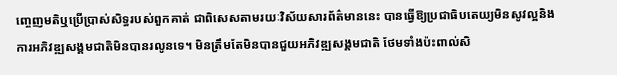ញ្ចេញមតិឬប្រើបា្រស់សិទ្ធរបស់ពួកគាត់ ជាពិសេសតាមរយៈវិស័យសារព័ត៌មាននេះ បានធ្វើឱ្យប្រជាធិបតេយ្យមិនសូវល្អនិងការអភិវឌ្ឍសង្គមជាតិមិនបានរលូនទេ។ មិនត្រឹមតែមិនបានជួយអភិវឌ្ឍសង្គមជាតិ ថែមទាំងប៉ះពាល់សិ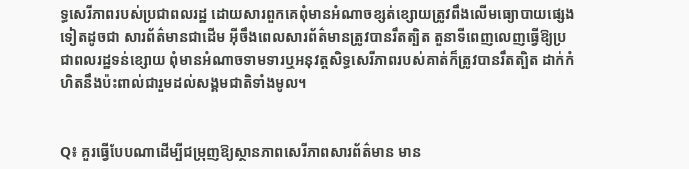ទ្ធសេរីភាពរបស់ប្រជាពលរដ្ឋ ដោយសារពួកគេពុំមានអំណាចខ្សត់ខ្សោយត្រូវពឹងលើមធ្យោបាយផ្សេងទៀតដូចជា សារព័ត៌មានជាដើម អ៊ីចឹងពេលសារព័ត៌មានត្រូវបានរឹតត្បិត តួនាទីពេញលេញធ្វើឱ្យប្រជាពលរដ្ឋទន់ខ្សោយ ពុំមានអំណាចទាមទារឬអនុវត្តសិទ្ធសេរីភាពរបស់គាត់ក៏ត្រូវបានរឹតត្បិត ដាក់កំហិតនឹងប៉ះពាល់ជារួមដល់សង្គមជាតិទាំងមូល។


Q៖ គួរធ្វើបែបណាដើម្បីជម្រុញឱ្យស្ថានភាពសេរីភាពសារព័ត៌មាន មាន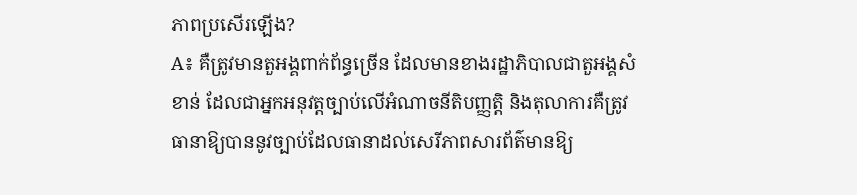ភាពប្រសើរឡើង?
A៖ គឺត្រូវមានតួអង្គពាក់ព័ន្ធច្រើន ដែលមានខាងរដ្ឋាភិបាលជាតួអង្គសំខាន់ ដែលជាអ្នកអនុវត្តច្បាប់លើអំណាចនីតិបញ្ញត្តិ និងតុលាការគឺត្រូវធានាឱ្យបាននូវច្បាប់ដែលធានាដល់សេរីភាពសារព័ត៌មានឱ្យ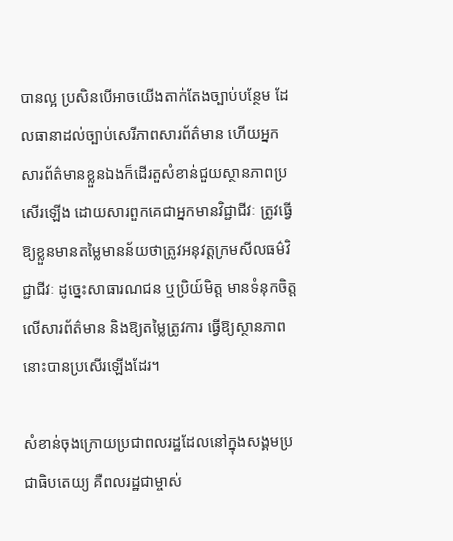បានល្អ ប្រសិនបើអាចយើងតាក់តែងច្បាប់បន្ថែម ដែលធានាដល់ច្បាប់សេរីភាពសារព័ត៌មាន ហើយអ្នកសារព័ត៌មានខ្លួនឯងក៏ដើរតួសំខាន់ជួយស្ថានភាពប្រសើរឡើង ដោយសារពួកគេជាអ្នកមានវិជ្ជាជីវៈ ត្រូវធ្វើឱ្យខ្លួនមានតម្លៃមានន័យថាត្រូវអនុវត្តក្រមសីលធម៌វិជ្ជាជីវៈ ដូច្នេះសាធារណជន ឬប្រិយ៍មិត្ត មានទំនុកចិត្តលើសារព័ត៌មាន និងឱ្យតម្លៃត្រូវការ ធ្វើឱ្យស្ថានភាពនោះបានប្រសើរឡើងដែរ។

សំខាន់ចុងក្រោយប្រជាពលរដ្ឋដែលនៅក្នុងសង្គមប្រជាធិបតេយ្យ គឺពលរដ្ឋជាម្ចាស់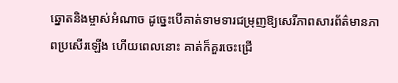ឆ្នោតនិងម្ចាស់អំណាច ដូច្នេះបើគាត់ទាមទារជម្រុញឱ្យសេរីភាពសារព័ត៌មានភាពប្រសើរឡើង ហើយពេលនោះ គាត់ក៏គួរចេះជ្រើ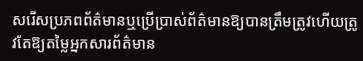សរើសប្រភពព័ត៌មានឬប្រើប្រាស់ព័ត៌មានឱ្យបានត្រឹមត្រូវហើយត្រូវតែឱ្យតម្លៃអ្នកសារព័ត៌មាន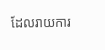ដែលរាយការ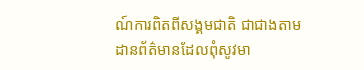ណ៍ការពិតពីសង្គមជាតិ ជាជាងតាមដានព័ត៌មានដែលពុំសូវមា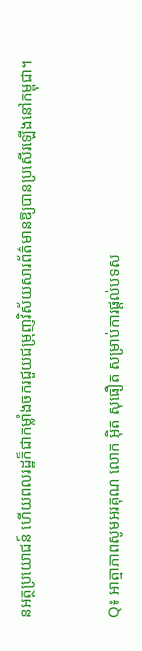នអត្ថប្រយោជន៍ ហើយពលរដ្ឋក៏ជាកម្លាំងចករជួយជម្រុញវិស័យសារព័ត៌មានឱ្យបានប្រសើរឡើងនៅកម្ពុជា។


Q៖ អាត្មាភាពសូមអរគុណ លោក អ៊ិត សុធឿត សម្រាប់ការផ្តល់បទស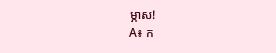ម្ភាស!
A៖ ក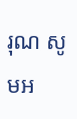រុណ សូមអ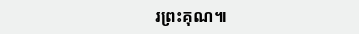រព្រះគុណ៕